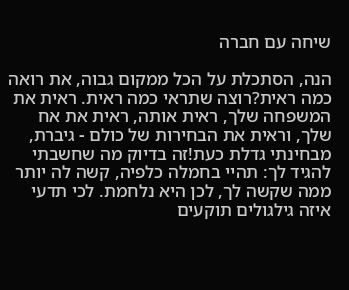שיחה עם חברה

הנה, הסתכלת על הכל ממקום גבוה, את רואה כמה ראית?רוצה שתראי כמה ראית. ראית את המשפחה שלך, ראית אותה, ראית את אח שלך, וראית את הבחירות של כולם - גיברת, מבחינתי גדלת כעת!זה בדיוק מה שחשבתי להגיד לך: תהיי בחמלה כלפיה, קשה לה יותר ממה שקשה לך, לכן היא נלחמת. לכי תדעי איזה גילגולים תוקעים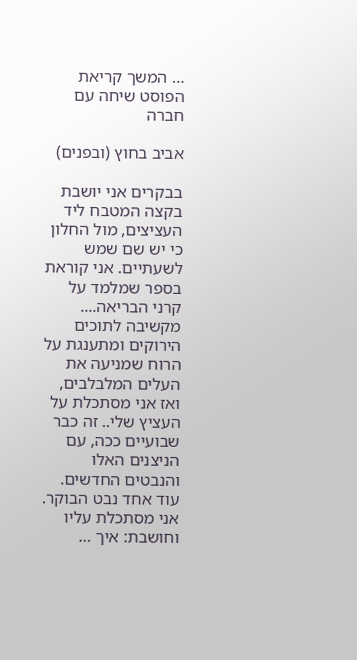… המשך קריאת הפוסט שיחה עם חברה

אביב בחוץ (ובפנים)

בבקרים אני יושבת בקצה המטבח ליד העציצים, מול החלון כי יש שם שמש לשעתיים. אני קוראת בספר שמלמד על קרני הבריאה.... מקשיבה לתוכים הירוקים ומתענגת על הרוח שמניעה את העלים המלבלבים, ואז אני מסתכלת על העציץ שלי.. זה כבר שבועיים ככה, עם הניצנים האלו והנבטים החדשים. עוד אחד נבט הבוקר. אני מסתכלת עליו וחושבת: איך …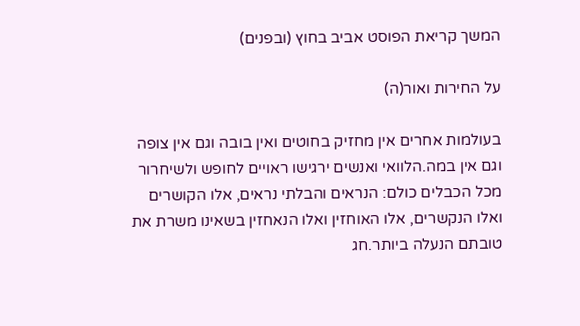המשך קריאת הפוסט אביב בחוץ (ובפנים)

על החירות ואור(ה)

בעולמות אחרים אין מחזיק בחוטים ואין בובה וגם אין צופה וגם אין במה.הלוואי ואנשים ירגישו ראויים לחופש ולשיחרור מכל הכבלים כולם: הנראים והבלתי נראים, אלו הקושרים ואלו הנקשרים, אלו האוחזין ואלו הנאחזין בשאינו משרת את טובתם הנעלה ביותר.חג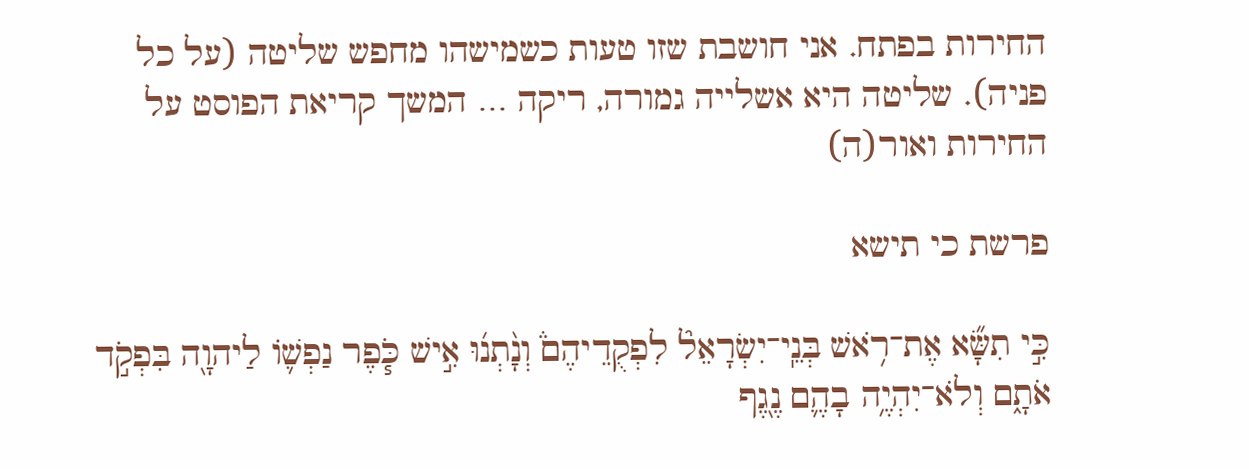החירות בפתח. אני חושבת שזו טעות כשמישהו מחפש שליטה (על כל פניה). שליטה היא אשלייה גמורה, ריקה … המשך קריאת הפוסט על החירות ואור(ה)

פרשת כי תישא

כִּ֣י תִשָּׂ֞א אֶת־רֹ֥אשׁ בְּנֵֽי־יִשְׂרָאֵל֘ לִפְקֻדֵיהֶם֒ וְנָ֨תְנ֜וּ אִ֣ישׁ כֹּ֧פֶר נַפְשׁ֛וֹ לַיהוָ֖ה בִּפְקֹ֣ד אֹתָ֑ם וְלֹא־יִהְיֶ֥ה בָהֶ֛ם נֶ֖גֶף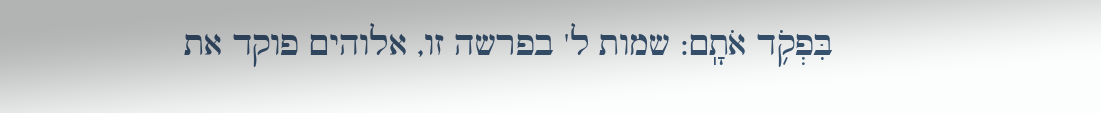בִּפְקֹ֥ד אֹתָֽם: שמות ל' בפרשה זו, אלוהים פוקד את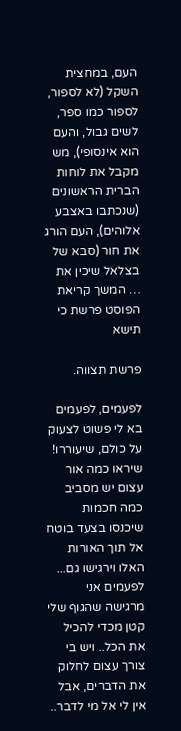העם, במחצית השקל (לא לספור, לספור כמו ספר, לשים גבול, והעם הוא אינסופי), מש מקבל את לוחות הברית הראשונים (שנכתבו באצבע אלוהים), העם הורג את חור (סבא של בצלאל שיכין את … המשך קריאת הפוסט פרשת כי תישא

פרשת תצווה.

לפעמים, לפעמים בא לי פשוט לצעוק על כולם, שיעוררו! שיראו כמה אור עצום יש מסביב כמה חכמות שיכנסו בצעד בוטח אל תוך האורות האלו וירגישו גם... לפעמים אני מרגישה שהגוף שלי קטן מכדי להכיל את הכל.. ויש בי צורך עצום לחלוק את הדברים, אבל אין לי אל מי לדבר..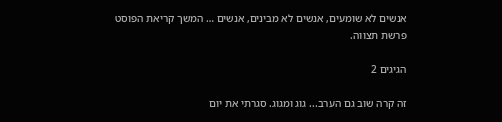אנשים לא שומעים, אנשים לא מבינים, אנשים … המשך קריאת הפוסט פרשת תצווה.

הגיגים 2

זה קרה שוב גם הערב... גוג ומגוג. סגרתי את יום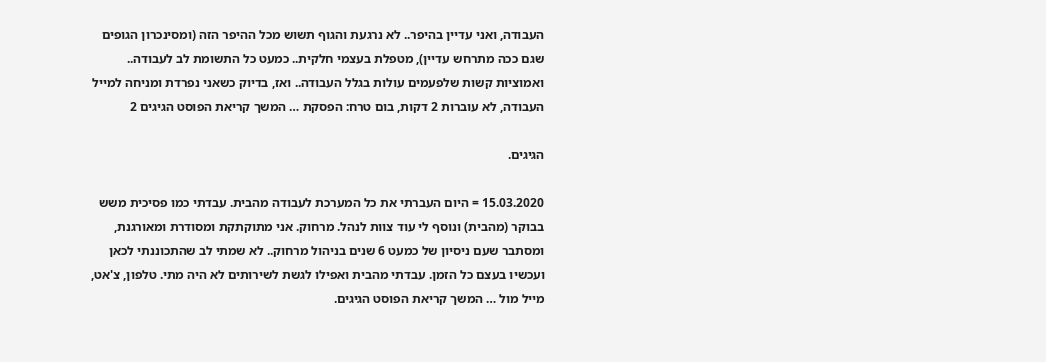העבודה, ואני עדיין בהיפר.. לא נרגעת והגוף תשוש מכל ההיפר הזה (ומסינכרון הגופים שגם ככה מתרחש עדיין), מטפלת בעצמי חלקית.. כמעט כל התשומת לב לעבודה.. ואמוציות קשות שלפעמים עולות בגלל העבודה.. ואז, בדיוק כשאני נפרדת ומניחה למייל העבודה, לא עוברות 2 דקות, בום טרח: הפסקת … המשך קריאת הפוסט הגיגים 2

הגיגים.

15.03.2020 = היום העברתי את כל המערכת לעבודה מהבית. עבדתי כמו פסיכית משש בבוקר (מהבית) ונוסף לי עוד צוות לנהל. מרחוק. אני מתוקתקת ומסודרת ומאורגנת, ומסתבר שעם ניסיון של כמעט 6 שנים בניהול מרחוק.. לא שמתי לב שהתכוננתי לכאן ועכשיו בעצם כל הזמן. עבדתי מהבית ואפילו לגשת לשירותים לא היה מתי. טלפון, צ'אט, מייל מול … המשך קריאת הפוסט הגיגים.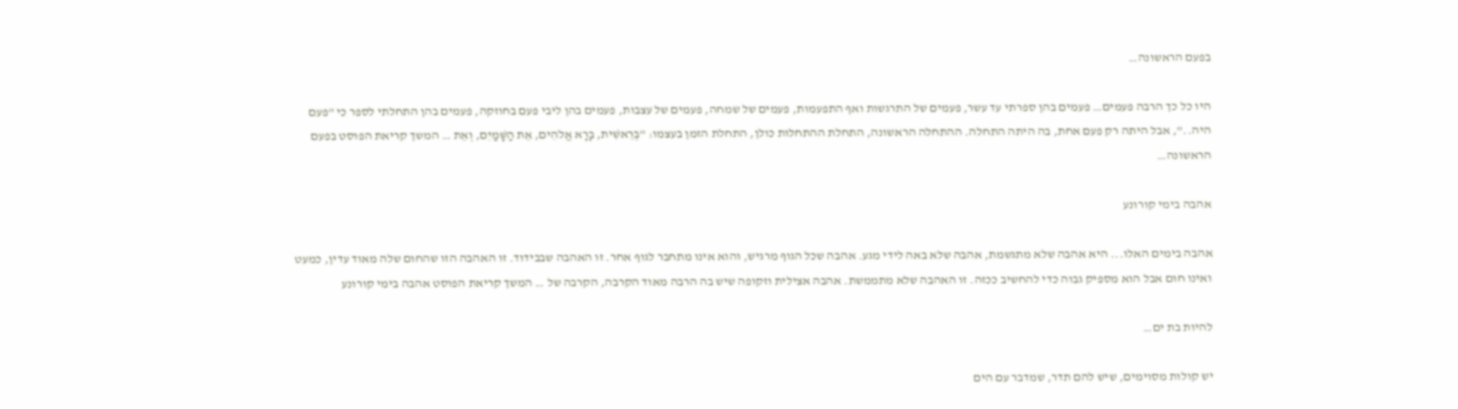בפעם הראשונה…

היו כל כך הרבה פעמים… פעמים בהן ספרתי עד עשר, פעמים של התרגשות ואף התפעמות, פעמים של שמחה, פעמים של עצבות, פעמים בהן ליבי פעם בחוזקה, פעמים בהן התחלתי לספר כי "פעם היה..", אבל היתה רק פעם אחת, בה היתה התחלה. ההתחלה הראשונה, התחלת ההתחלות כולן, התחלת הזמן בעצמו: "בְּרֵאשִׁית, בָּרָא אֱלֹהִים, אֵת הַשָּׁמַיִם, וְאֵת … המשך קריאת הפוסט בפעם הראשונה…

אהבה בימי קורונע

אהבה בימים האלו... היא אהבה שלא מתגשמת, אהבה שלא באה לידי מגע. אהבה שכל הגוף מרגיש, והוא אינו מתחבר לגוף אחר. זו האהבה שבבידוד. זו האהבה הזו שהחום שלה מאוד עדין, כמעט ואינו חום אבל הוא מספיק גבוה כדי להחשיב ככזה. זו האהבה שלא מתממשת. אהבה אצילית וזקופה שיש בה הרבה מאוד הקרבה, הקרבה של … המשך קריאת הפוסט אהבה בימי קורונע

להיות בת ים…

יש קולות מסוימים, שיש להם תדר, שמדבר עם הים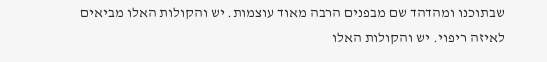שבתוכנו ומהדהד שם מבפנים הרבה מאוד עוצמות. יש והקולות האלו מביאים לאיזה ריפוי. יש והקולות האלו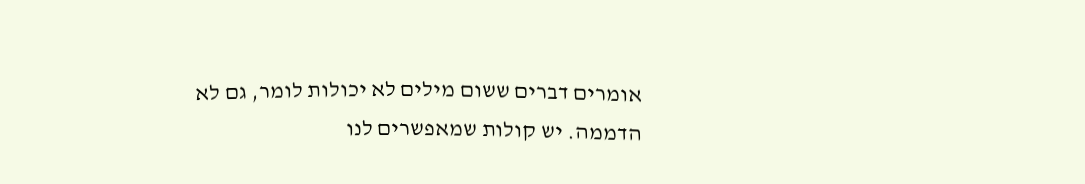אומרים דברים ששום מילים לא יכולות לומר, גם לא הדממה. יש קולות שמאפשרים לנו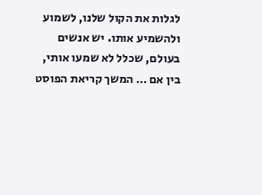לגלות את הקול שלנו, לשמוע ולהשמיע אותו. יש אנשים בעולם, שכלל לא שמעו אותי, בין אם … המשך קריאת הפוסט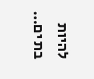להיות בת ים…